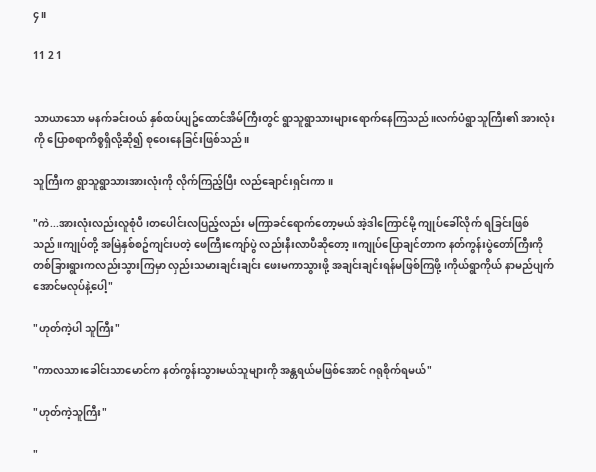၄။

11 2 1


သာယာသော မနက်ခင်းဝယ် နှစ်ထပ်ပျဥ်ထောင်အိမ်ကြီးတွင် ရွာသူရွာသားများရောက်နေကြသည်။လက်ပံရွာသူကြီး၏ အားလုံးကို ပြောစရာကိစ္စရှိလို့ဆို၍ စုဝေးနေခြင်းဖြစ်သည်။

သူကြီးက ရွာသူရွာသားအားလုံးကို လိုက်ကြည့်ပြီး လည်ချောင်းရှင်းကာ။

"ကဲ...အားလုံးလည်းလူစုံပီ၊တပေါင်းလပြည့်လည်း မကြာခင်ရောက်တော့မယ် အဲ့ဒါကြောင်မို့ ကျုပ်ခေါ်လိုက် ရခြင်းဖြစ်သည်။ကျုပ်တို့ အမြဲနှစ်စဥ်ကျင်းပတဲ့ ဖေကြီးကျော်ပွဲ လည်းနီးလာပီဆိုတော့။ကျုပ်ပြောချင်တာက နတ်ကွန်းပွဲတော်ကြီးကို တစ်ခြားရွားကလည်းသွားကြမှာ လှည်းသမားချင်းချင်း ဖေးမကာသွားဖို့ အချင်းချင်းရန်မဖြစ်ကြဖို့၊ကိုယ်ရွာကိုယ် နာမည်ပျက်အောင်မလုပ်နဲ့ပေါ့"

"ဟုတ်ကဲ့ပါ သူကြီး"

"ကာလသားခေါင်းသာမောင်က နတ်ကွန်းသွားမယ်သူများကို အန္တရယ်မဖြစ်အောင် ဂရုစိုက်ရမယ်"

"ဟုတ်ကဲ့သူကြီး"

"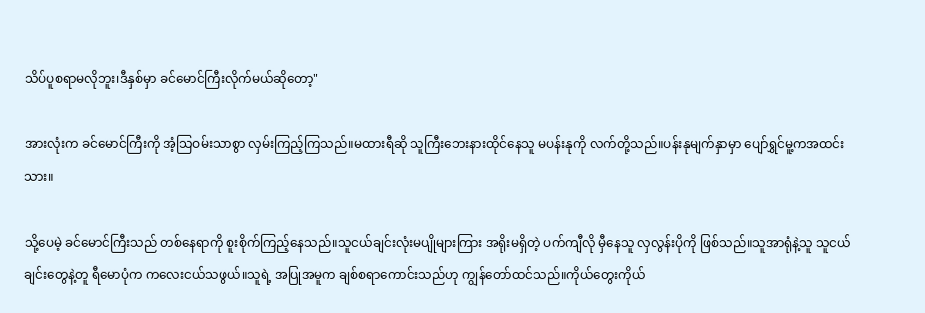သိပ်ပူစရာမလိုဘူး၊ဒီနှစ်မှာ ခင်မောင်ကြီးလိုက်မယ်ဆိုတော့"

အားလုံးက ခင်မောင်ကြီးကို အံ့သြဝမ်းသာစွာ လှမ်းကြည့်ကြသည်။မထားရီဆို သူကြီးဘေးနားထိုင်နေသူ မပန်းနုကို လက်တို့သည်။ပန်းနုမျက်နှာမှာ ပျော်ရွှင်မူ့ကအထင်းသား။

သို့ပေမဲ့ ခင်မောင်ကြီးသည် တစ်နေရာကို စူးစိုက်ကြည့်နေသည်။သူငယ်ချင်းလုံးမပျိုများကြား အရိုးမရှိတဲ့ ပက်ကျီလို မှီနေသူ လှလွန်းပိုကို ဖြစ်သည်။သူအာရုံနဲ့သူ သူငယ်ချင်းတွေနဲ့တူ ရီမောပုံက ကလေးငယ်သဖွယ်။သူရဲ့ အပြုအမူက ချစ်စရာကောင်းသည်ဟု ကျွန်တော်ထင်သည်။ကိုယ်တွေးကိုယ်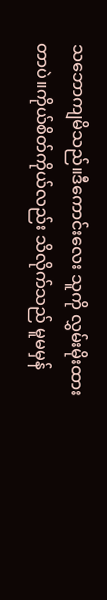သဘောကျမိသည်။ဒီကောင်းလေး သူကို လွှမ်းမိုးထားတာပဲ။ကိုယ်စိတ်ကိုယ်လည်း သိလိုက်သည် မူမမှန်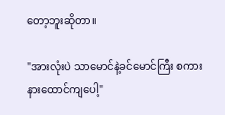တော့ဘူးဆိုတာ။

"အားလုံးပဲ သာမောင်နဲ့ခင်မောင်ကြီး စကားနားထောင်ကျပေါ့"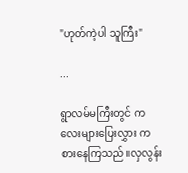"ဟုတ်ကဲ့ပါ သူကြီး"

...

ရွာလမ်မကြီးတွင် ကလေးများပြေးလွှား ကစားနေကြသည်။လှလွန်း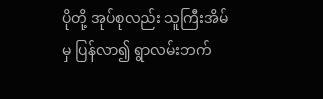ပိုတို့ အုပ်စုလည်း သူကြီးအိမ်မှ ပြန်လာ၍ ရွာလမ်းဘက်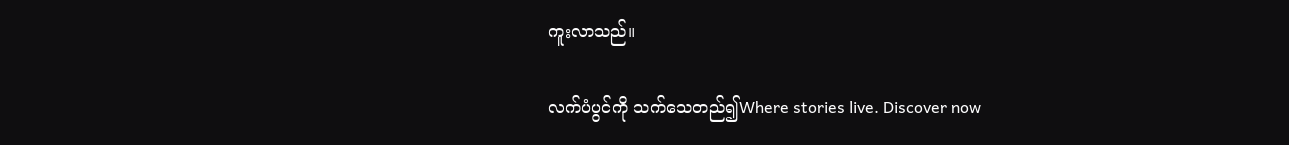ကူးလာသည်။

လက်ပံပွင်ကို သက်သေတည်၍Where stories live. Discover now